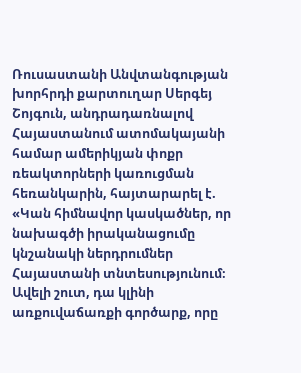Ռուսաստանի Անվտանգության խորհրդի քարտուղար Սերգեյ Շոյգուն, անդրադառնալով Հայաստանում ատոմակայանի համար ամերիկյան փոքր ռեակտորների կառուցման հեռանկարին, հայտարարել է. «Կան հիմնավոր կասկածներ, որ նախագծի իրականացումը կնշանակի ներդրումներ Հայաստանի տնտեսությունում։ Ավելի շուտ, դա կլինի առքուվաճառքի գործարք, որը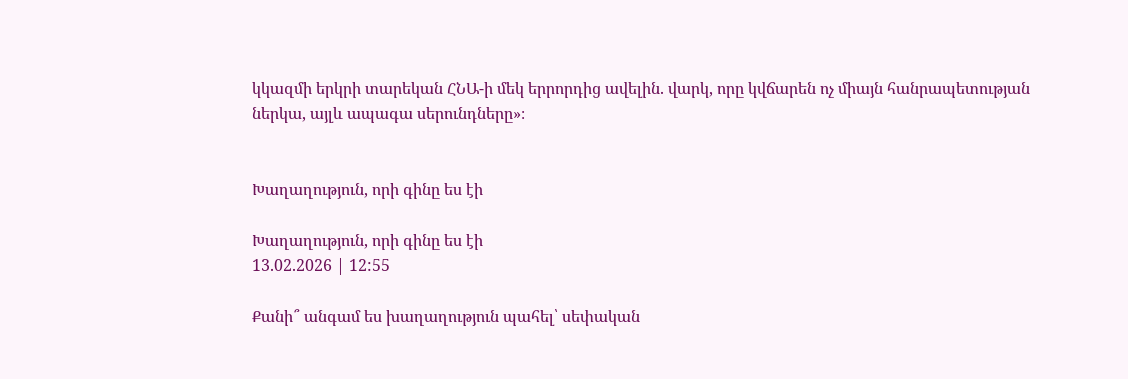կկազմի երկրի տարեկան ՀՆԱ-ի մեկ երրորդից ավելին. վարկ, որը կվճարեն ոչ միայն հանրապետության ներկա, այլև ապագա սերունդները»։


Խաղաղություն, որի գինը ես էի

Խաղաղություն, որի գինը ես էի
13.02.2026 | 12:55

Քանի՞ անգամ ես խաղաղություն պահել՝ սեփական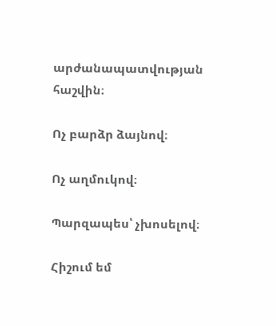արժանապատվության հաշվին։

Ոչ բարձր ձայնով։

Ոչ աղմուկով։

Պարզապես՝ չխոսելով։

Հիշում եմ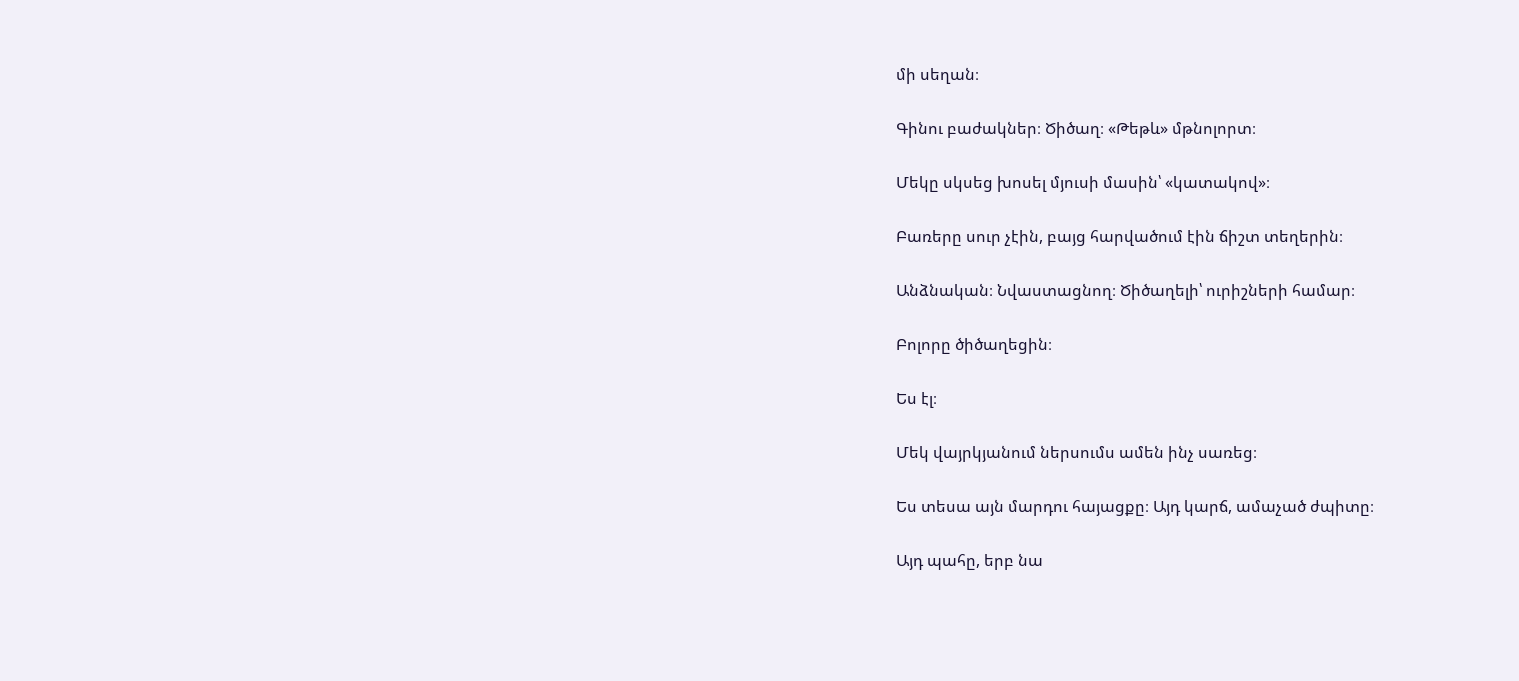մի սեղան։

Գինու բաժակներ։ Ծիծաղ։ «Թեթև» մթնոլորտ։

Մեկը սկսեց խոսել մյուսի մասին՝ «կատակով»։

Բառերը սուր չէին, բայց հարվածում էին ճիշտ տեղերին։

Անձնական։ Նվաստացնող։ Ծիծաղելի՝ ուրիշների համար։

Բոլորը ծիծաղեցին։

Ես էլ։

Մեկ վայրկյանում ներսումս ամեն ինչ սառեց։

Ես տեսա այն մարդու հայացքը։ Այդ կարճ, ամաչած ժպիտը։

Այդ պահը, երբ նա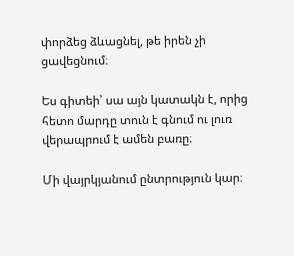փորձեց ձևացնել, թե իրեն չի ցավեցնում։

Ես գիտեի՝ սա այն կատակն է, որից հետո մարդը տուն է գնում ու լուռ վերապրում է ամեն բառը։

Մի վայրկյանում ընտրություն կար։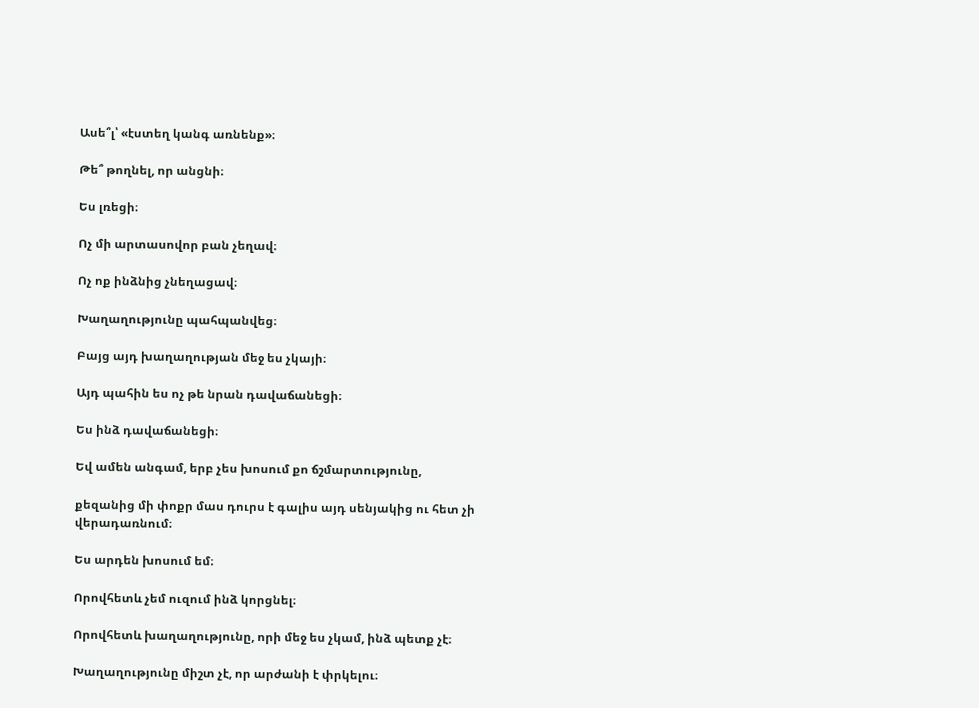Ասե՞լ՝ «էստեղ կանգ առնենք»։

Թե՞ թողնել, որ անցնի։

Ես լռեցի։

Ոչ մի արտասովոր բան չեղավ։

Ոչ ոք ինձնից չնեղացավ։

Խաղաղությունը պահպանվեց։

Բայց այդ խաղաղության մեջ ես չկայի։

Այդ պահին ես ոչ թե նրան դավաճանեցի։

Ես ինձ դավաճանեցի։

Եվ ամեն անգամ, երբ չես խոսում քո ճշմարտությունը,

քեզանից մի փոքր մաս դուրս է գալիս այդ սենյակից ու հետ չի վերադառնում։

Ես արդեն խոսում եմ։

Որովհետև չեմ ուզում ինձ կորցնել։

Որովհետև խաղաղությունը, որի մեջ ես չկամ, ինձ պետք չէ։

Խաղաղությունը միշտ չէ, որ արժանի է փրկելու։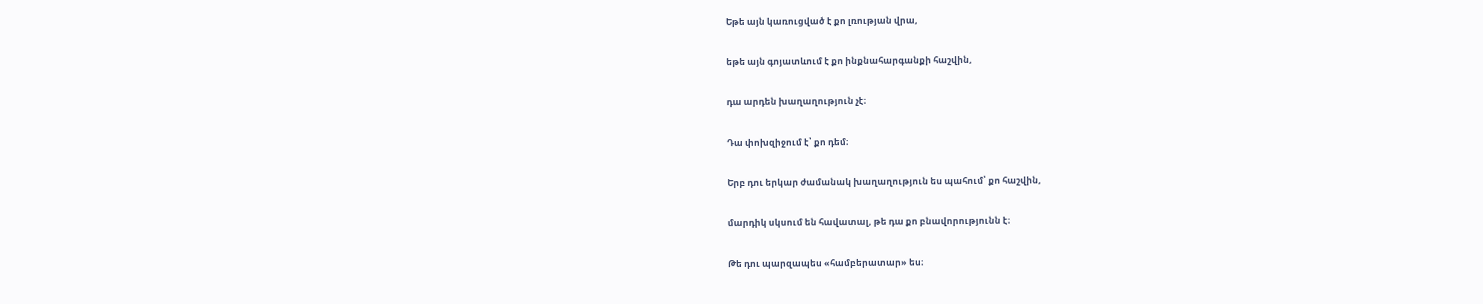Եթե այն կառուցված է քո լռության վրա,

եթե այն գոյատևում է քո ինքնահարգանքի հաշվին,

դա արդեն խաղաղություն չէ։

Դա փոխզիջում է՝ քո դեմ։

Երբ դու երկար ժամանակ խաղաղություն ես պահում՝ քո հաշվին,

մարդիկ սկսում են հավատալ, թե դա քո բնավորությունն է։

Թե դու պարզապես «համբերատար» ես։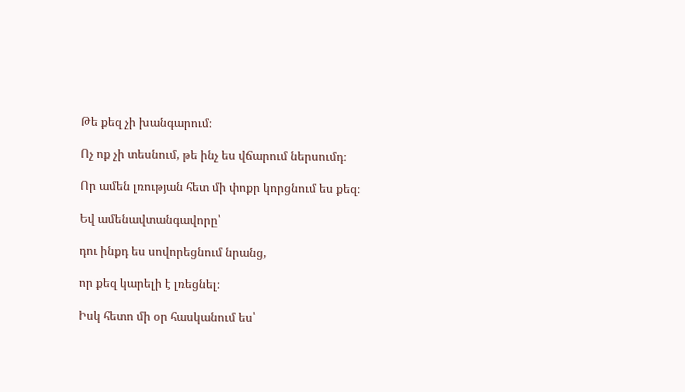Թե քեզ չի խանգարում։

Ոչ ոք չի տեսնում, թե ինչ ես վճարում ներսումդ։

Որ ամեն լռության հետ մի փոքր կորցնում ես քեզ։

Եվ ամենավտանգավորը՝

դու ինքդ ես սովորեցնում նրանց,

որ քեզ կարելի է լռեցնել։

Իսկ հետո մի օր հասկանում ես՝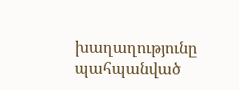խաղաղությունը պահպանված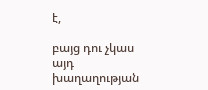է,

բայց դու չկաս այդ խաղաղության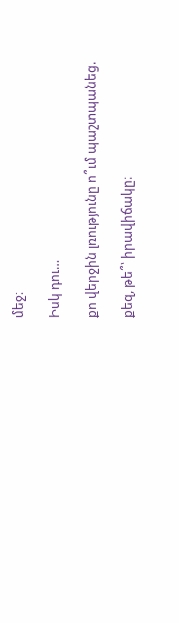մեջ։

Իսկ դու…

քո վերջին լռությունը ո՞ւմ պաշտպանեց.

քեզ, թե՞՝ իրավիճակը։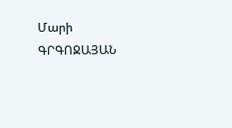Մարի ԳՐԳՈՋԱՅԱՆ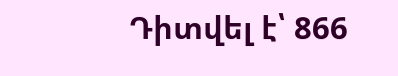Դիտվել է՝ 866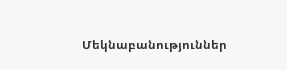Մեկնաբանություններ